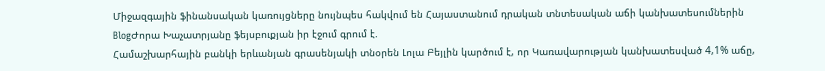Միջազգային ֆինանսական կառույցները նույնպես հակվում են Հայաստանում դրական տնտեսական աճի կանխատեսումներին
BlogԺորա Խաչատրյանը ֆեյսբուքյան իր էջում գրում է.
Համաշխարհային բանկի երևանյան գրասենյակի տնօրեն Լոլա Բեյլին կարծում է, որ Կառավարության կանխատեսված 4,1% աճը,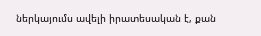ներկայումս ավելի իրատեսական է, քան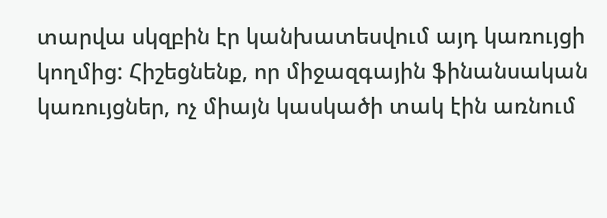տարվա սկզբին էր կանխատեսվում այդ կառույցի կողմից: Հիշեցնենք, որ միջազգային ֆինանսական կառույցներ, ոչ միայն կասկածի տակ էին առնում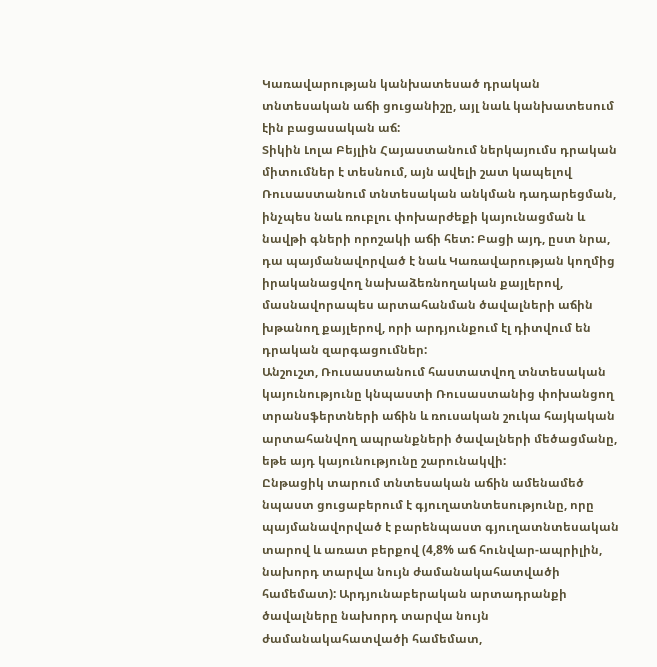Կառավարության կանխատեսած դրական տնտեսական աճի ցուցանիշը, այլ նաև կանխատեսում էին բացասական աճ:
Տիկին Լոլա Բեյլին Հայաստանում ներկայումս դրական միտումներ է տեսնում, այն ավելի շատ կապելով Ռուսաստանում տնտեսական անկման դադարեցման, ինչպես նաև ռուբլու փոխարժեքի կայունացման և նավթի գների որոշակի աճի հետ: Բացի այդ, ըստ նրա, դա պայմանավորված է նաև Կառավարության կողմից իրականացվող նախաձեռնողական քայլերով, մասնավորապես արտահանման ծավալների աճին խթանող քայլերով, որի արդյունքում էլ դիտվում են դրական զարգացումներ:
Անշուշտ, Ռուսաստանում հաստատվող տնտեսական կայունությունը կնպաստի Ռուսաստանից փոխանցող տրանսֆերտների աճին և ռուսական շուկա հայկական արտահանվող ապրանքների ծավալների մեծացմանը, եթե այդ կայունությունը շարունակվի:
Ընթացիկ տարում տնտեսական աճին ամենամեծ նպաստ ցուցաբերում է գյուղատնտեսությունը, որը պայմանավորված է բարենպաստ գյուղատնտեսական տարով և առատ բերքով (4,8% աճ հունվար-ապրիլին, նախորդ տարվա նույն ժամանակահատվածի համեմատ): Արդյունաբերական արտադրանքի ծավալները նախորդ տարվա նույն ժամանակահատվածի համեմատ,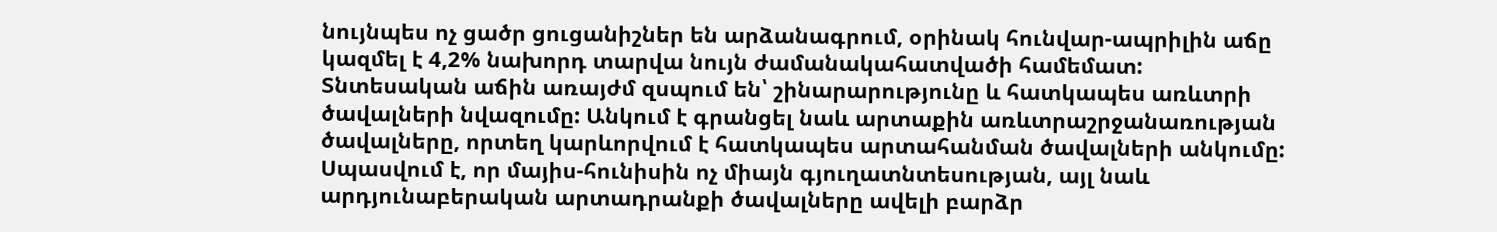նույնպես ոչ ցածր ցուցանիշներ են արձանագրում, օրինակ հունվար-ապրիլին աճը կազմել է 4,2% նախորդ տարվա նույն ժամանակահատվածի համեմատ:
Տնտեսական աճին առայժմ զսպում են՝ շինարարությունը և հատկապես առևտրի ծավալների նվազումը: Անկում է գրանցել նաև արտաքին առևտրաշրջանառության ծավալները, որտեղ կարևորվում է հատկապես արտահանման ծավալների անկումը: Սպասվում է, որ մայիս-հունիսին ոչ միայն գյուղատնտեսության, այլ նաև արդյունաբերական արտադրանքի ծավալները ավելի բարձր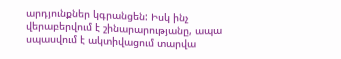արդյունքներ կգրանցեն: Իսկ ինչ վերաբերվում է շինարարությանը, ապա սպասվում է ակտիվացում տարվա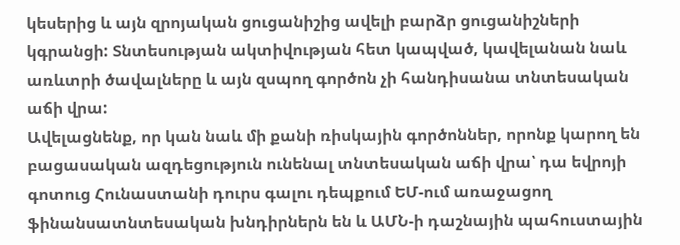կեսերից և այն զրոյական ցուցանիշից ավելի բարձր ցուցանիշների կգրանցի: Տնտեսության ակտիվության հետ կապված, կավելանան նաև առևտրի ծավալները և այն զսպող գործոն չի հանդիսանա տնտեսական աճի վրա:
Ավելացնենք, որ կան նաև մի քանի ռիսկային գործոններ, որոնք կարող են բացասական ազդեցություն ունենալ տնտեսական աճի վրա՝ դա եվրոյի գոտուց Հունաստանի դուրս գալու դեպքում ԵՄ-ում առաջացող ֆինանսատնտեսական խնդիրներն են և ԱՄՆ-ի դաշնային պահուստային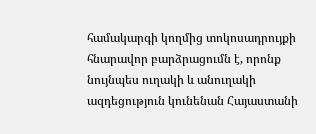համակարգի կողմից տոկոսադրույքի հնարավոր բարձրացումն է, որոնք նույնպես ուղակի և անուղակի ազդեցություն կունենան Հայաստանի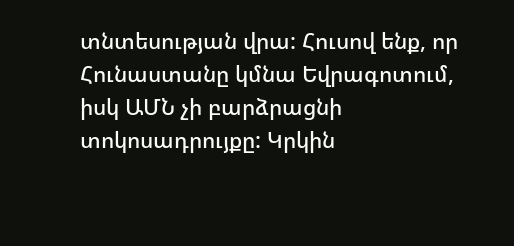տնտեսության վրա: Հուսով ենք, որ Հունաստանը կմնա Եվրագոտում, իսկ ԱՄՆ չի բարձրացնի տոկոսադրույքը: Կրկին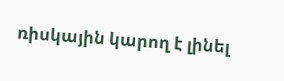ռիսկային կարող է լինել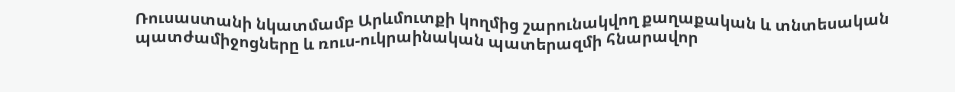Ռուսաստանի նկատմամբ Արևմուտքի կողմից շարունակվող քաղաքական և տնտեսական պատժամիջոցները և ռուս-ուկրաինական պատերազմի հնարավոր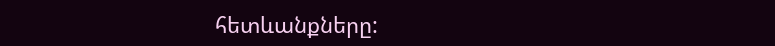հետևանքները: